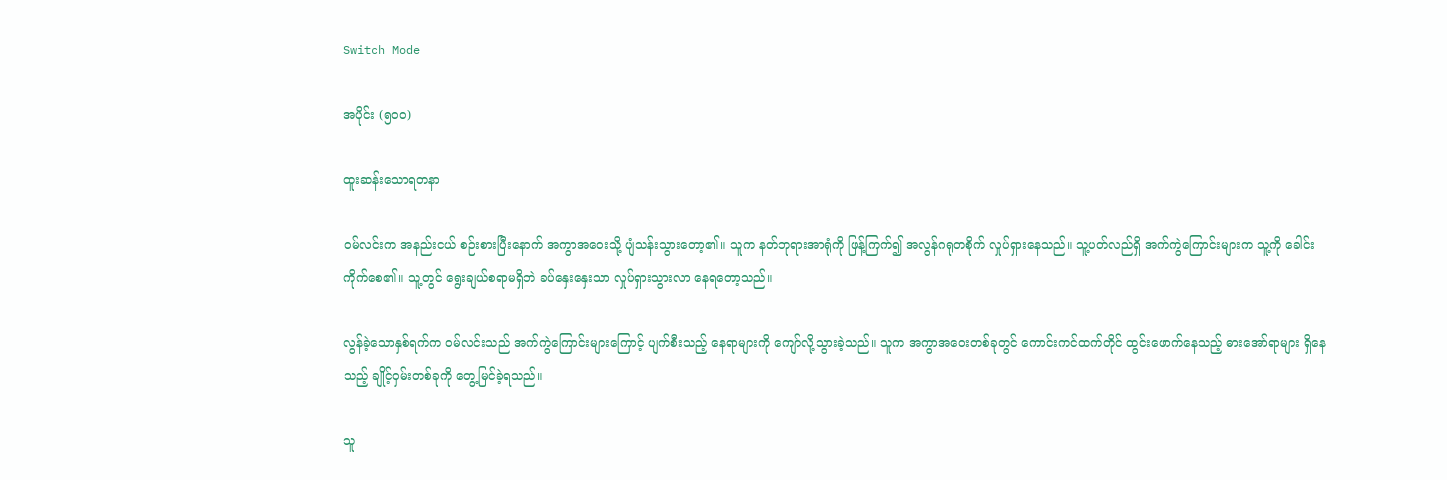Switch Mode

အပိုင်း (၅၀၀)

ထူးဆန်းသောရတနာ

ဝမ်လင်းက အနည်းငယ် စဉ်းစားပြီးနောက် အကွာအဝေးသို့ ပျံသန်းသွားတော့၏။ သူက နတ်ဘုရားအာရုံကို ဖြန့်ကြက်၍ အလွန်ဂရုတစိုက် လှုပ်ရှားနေသည်။ သူ့ပတ်လည်ရှိ အက်ကွဲကြောင်းများက သူ့ကို ခေါင်းကိုက်စေ၏။ သူ့တွင် ရွေးချယ်စရာမရှိဘဲ ခပ်နှေးနှေးသာ လှုပ်ရှားသွားလာ နေရတော့သည်။

လွန်ခဲ့သောနှစ်ရက်က ဝမ်လင်းသည် အက်ကွဲကြောင်းများကြောင့် ပျက်စီးသည့် နေရာများကို ကျော်လို့သွားခဲ့သည်။ သူက အကွာအဝေးတစ်ခုတွင် ကောင်းကင်ထက်တိုင် ထွင်းဖောက်နေသည့် ဓားအော်ရာများ ရှိနေသည့် ချိုင့်ဝှမ်းတစ်ခုကို တွေ့မြင်ခဲ့ရသည်။

သူ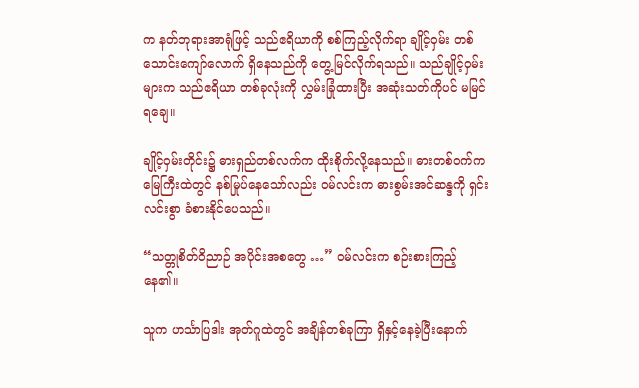က နတ်ဘုရားအာရုံဖြင့် သည်ဧရိယာကို စစ်ကြည့်လိုက်ရာ ချိုင့်ဝှမ်း တစ်သောင်းကျော်လောက် ရှိနေသည်ကို တွေ့မြင်လိုက်ရသည်။ သည်ချိုင့်ဝှမ်းများက သည်ဧရိယာ တစ်ခုလုံးကို လွှမ်းခြုံထားပြီး အဆုံးသတ်ကိုပင် မမြင်ရချေ။

ချိုင့်ဝှမ်းတိုင်း၌ ဓားရှည်တစ်လက်က ထိုးစိုက်လို့နေသည်။ ဓားတစ်ဝက်က မြေကြီးထဲတွင် နစ်မြုပ်နေသော်လည်း ဝမ်လင်းက ဓားစွမ်းအင်ဆန္ဒကို ရှင်းလင်းစွာ ခံစားနိုင်ပေသည်။

“သတ္တုစိတ်ဝိညာဉ် အပိုင်းအစတွေ …” ဝမ်လင်းက စဉ်းစားကြည့်နေ၏။

သူက ဟင်္သာပြဒါး အုတ်ဂူထဲတွင် အချိန်တစ်ခုကြာ ရှိနှင့်နေခဲ့ပြီးနောက်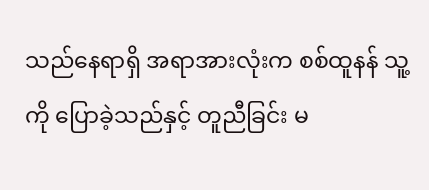သည်နေရာရှိ အရာအားလုံးက စစ်ထူနန် သူ့ကို ပြောခဲ့သည်နှင့် တူညီခြင်း မ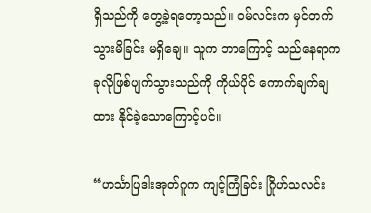ရှိသည်ကို တွေ့ခဲ့ရတော့သည်။ ဝမ်လင်းက မှင်တက်သွားမိခြင်း မရှိချေ။ သူက ဘာကြောင့် သည်နေရာက ခုလိုဖြစ်ပျက်သွားသည်ကို ကိုယ်ပိုင် ကောက်ချက်ချထား နိုင်ခဲ့သောကြောင့်ပင်။

“ဟင်္သာပြဒါးအုတ်ဂူက ကျင့်ကြံခြင်း ဂြိုဟ်သလင်း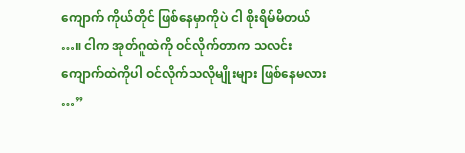ကျောက် ကိုယ်တိုင် ဖြစ်နေမှာကိုပဲ ငါ စိုးရိမ်မိတယ် …။ ငါက အုတ်ဂူထဲကို ဝင်လိုက်တာက သလင်းကျောက်ထဲကိုပါ ဝင်လိုက်သလိုမျိုးများ ဖြစ်နေမလား …”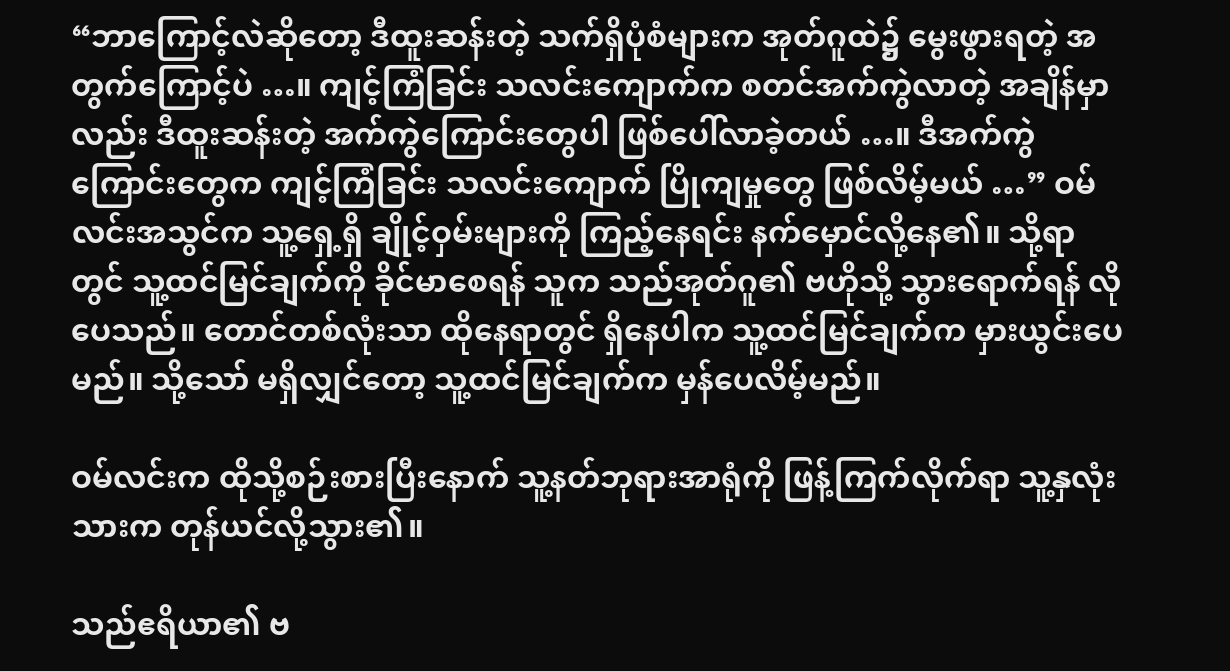“ဘာကြောင့်လဲဆိုတော့ ဒီထူးဆန်းတဲ့ သက်ရှိပုံစံများက အုတ်ဂူထဲ၌ မွေးဖွားရတဲ့ အတွက်ကြောင့်ပဲ …။ ကျင့်ကြံခြင်း သလင်းကျောက်က စတင်အက်ကွဲလာတဲ့ အချိန်မှာလည်း ဒီထူးဆန်းတဲ့ အက်ကွဲကြောင်းတွေပါ ဖြစ်ပေါ်လာခဲ့တယ် …။ ဒီအက်ကွဲကြောင်းတွေက ကျင့်ကြံခြင်း သလင်းကျောက် ပြိုကျမှုတွေ ဖြစ်လိမ့်မယ် …” ဝမ်လင်းအသွင်က သူ့ရှေ့ရှိ ချိုင့်ဝှမ်းများကို ကြည့်နေရင်း နက်မှောင်လို့နေ၏။ သို့ရာတွင် သူ့ထင်မြင်ချက်ကို ခိုင်မာစေရန် သူက သည်အုတ်ဂူ၏ ဗဟိုသို့ သွားရောက်ရန် လိုပေသည်။ တောင်တစ်လုံးသာ ထိုနေရာတွင် ရှိနေပါက သူ့ထင်မြင်ချက်က မှားယွင်းပေမည်။ သို့သော် မရှိလျှင်တော့ သူ့ထင်မြင်ချက်က မှန်ပေလိမ့်မည်။

ဝမ်လင်းက ထိုသို့စဉ်းစားပြီးနောက် သူ့နတ်ဘုရားအာရုံကို ဖြန့်ကြက်လိုက်ရာ သူ့နှလုံးသားက တုန်ယင်လို့သွား၏။

သည်ဧရိယာ၏ ဗ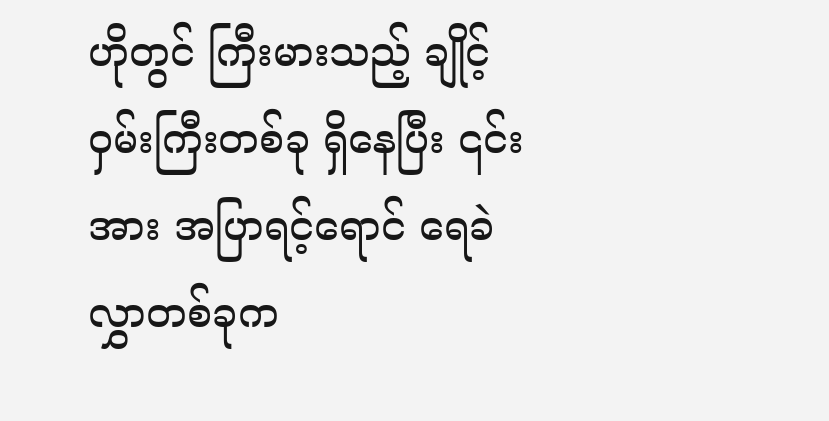ဟိုတွင် ကြီးမားသည့် ချိုင့်ဝှမ်းကြီးတစ်ခု ရှိနေပြီး ၎င်းအား အပြာရင့်ရောင် ရေခဲလွှာတစ်ခုက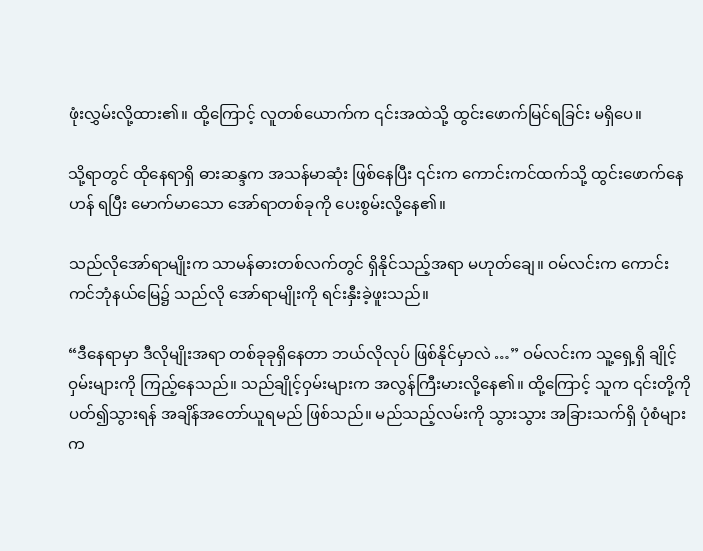ဖုံးလွှမ်းလို့ထား၏။ ထို့ကြောင့် လူတစ်ယောက်က ၎င်းအထဲသို့ ထွင်းဖောက်မြင်ရခြင်း မရှိပေ။

သို့ရာတွင် ထိုနေရာရှိ ဓားဆန္ဒက အသန်မာဆုံး ဖြစ်နေပြီး ၎င်းက ကောင်းကင်ထက်သို့ ထွင်းဖောက်နေဟန် ရပြီး မောက်မာသော အော်ရာတစ်ခုကို ပေးစွမ်းလို့နေ၏။

သည်လိုအော်ရာမျိုးက သာမန်ဓားတစ်လက်တွင် ရှိနိုင်သည့်အရာ မဟုတ်ချေ။ ဝမ်လင်းက ကောင်းကင်ဘုံနယ်မြေ၌ သည်လို အော်ရာမျိုးကို ရင်းနှီးခဲ့ဖူးသည်။

“ဒီနေရာမှာ ဒီလိုမျိုးအရာ တစ်ခုခုရှိနေတာ ဘယ်လိုလုပ် ဖြစ်နိုင်မှာလဲ …” ဝမ်လင်းက သူ့ရှေ့ရှိ ချိုင့်ဝှမ်းများကို ကြည့်နေသည်။ သည်ချိုင့်ဝှမ်းများက အလွန်ကြီးမားလို့နေ၏။ ထို့ကြောင့် သူက ၎င်းတို့ကို ပတ်၍သွားရန် အချိန်အတော်ယူရမည် ဖြစ်သည်။ မည်သည့်လမ်းကို သွားသွား အခြားသက်ရှိ ပုံစံများက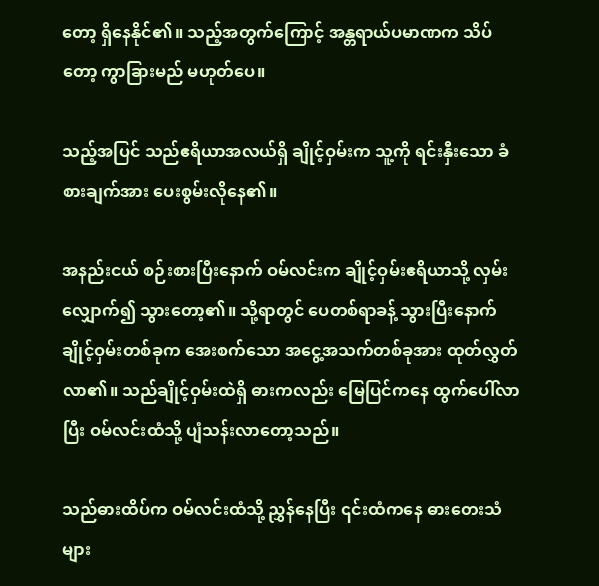တော့ ရှိနေနိုင်၏။ သည့်အတွက်ကြောင့် အန္တရာယ်ပမာဏက သိပ်တော့ ကွာခြားမည် မဟုတ်ပေ။

သည့်အပြင် သည်ဧရိယာအလယ်ရှိ ချိုင့်ဝှမ်းက သူ့ကို ရင်းနှီးသော ခံစားချက်အား ပေးစွမ်းလိုနေ၏။

အနည်းငယ် စဉ်းစားပြီးနောက် ဝမ်လင်းက ချိုင့်ဝှမ်းဧရိယာသို့ လှမ်းလျှောက်၍ သွားတော့၏။ သို့ရာတွင် ပေတစ်ရာခန့် သွားပြီးနောက် ချိုင့်ဝှမ်းတစ်ခုက အေးစက်သော အငွေ့အသက်တစ်ခုအား ထုတ်လွှတ်လာ၏။ သည်ချိုင့်ဝှမ်းထဲရှိ ဓားကလည်း မြေပြင်ကနေ ထွက်ပေါ်လာပြီး ဝမ်လင်းထံသို့ ပျံသန်းလာတော့သည်။

သည်ဓားထိပ်က ဝမ်လင်းထံသို့ ညွှန်နေပြီး ၎င်းထံကနေ ဓားတေးသံများ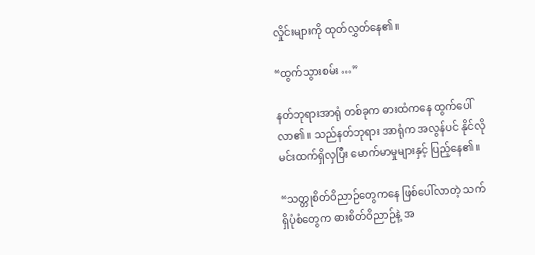လှိုင်းများကို ထုတ်လွှတ်နေ၏။

“ထွက်သွားစမ်း …”

နတ်ဘုရားအာရုံ တစ်ခုက ဓားထံကနေ ထွက်ပေါ်လာ၏။ သည်နတ်ဘုရား အာရုံက အလွန်ပင် နိုင်လိုမင်းထက်ရှိလှပြီး မောက်မာမှုများနှင့် ပြည့်နေ၏။

“သတ္တုစိတ်ဝိညာဉ်တွေကနေ ဖြစ်ပေါ်လာတဲ့ သက်ရှိပုံစံတွေက ဓားစိတ်ဝိညာဉ်နဲ့ အ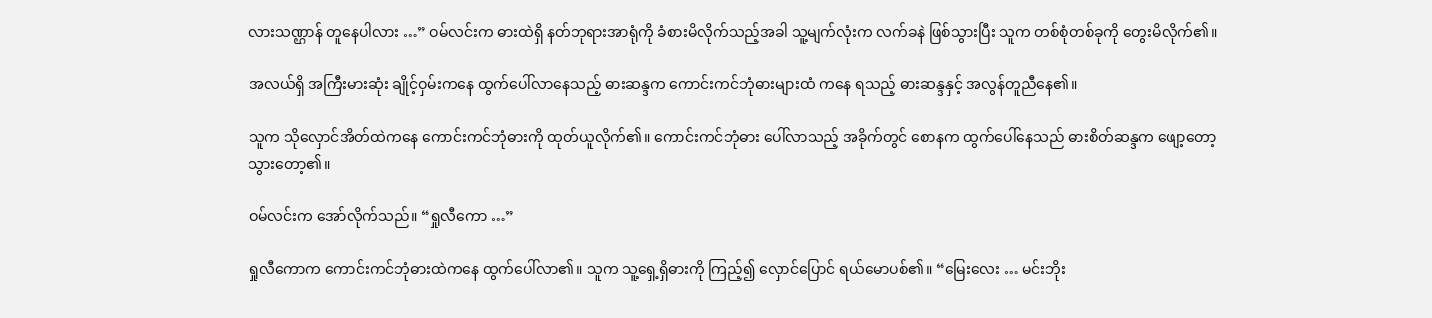လားသဏ္ဌာန် တူနေပါလား …” ဝမ်လင်းက ဓားထဲရှိ နတ်ဘုရားအာရုံကို ခံစားမိလိုက်သည့်အခါ သူ့မျက်လုံးက လက်ခနဲ ဖြစ်သွားပြီး သူက တစ်စုံတစ်ခုကို တွေးမိလိုက်၏။

အလယ်ရှိ အကြီးမားဆုံး ချိုင့်ဝှမ်းကနေ ထွက်ပေါ်လာနေသည့် ဓားဆန္ဒက ကောင်းကင်ဘုံဓားများထံ ကနေ ရသည့် ဓားဆန္ဒနှင့် အလွန်တူညီနေ၏။

သူက သိုလှောင်အိတ်ထဲကနေ ကောင်းကင်ဘုံဓားကို ထုတ်ယူလိုက်၏။ ကောင်းကင်ဘုံဓား ပေါ်လာသည့် အခိုက်တွင် စောနက ထွက်ပေါ်နေသည် ဓားစိတ်ဆန္ဒက ဖျော့တော့သွားတော့၏။

ဝမ်လင်းက အော်လိုက်သည်။ “ရှုလီကော …”

ရှုလီကောက ကောင်းကင်ဘုံဓားထဲကနေ ထွက်ပေါ်လာ၏။ သူက သူ့ရှေ့ရှိဓားကို ကြည့်၍ လှောင်ပြောင် ရယ်မောပစ်၏။ “မြေးလေး … မင်းဘိုး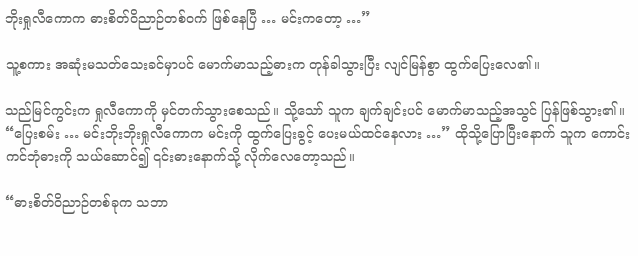ဘိုးရှုလီကောက ဓားစိတ်ဝိညာဉ်တစ်ဝက် ဖြစ်နေပြီ … မင်းကတော့ …”

သူ့စကား အဆုံးမသတ်သေးခင်မှာပင် မောက်မာသည့်ဓားက တုန်ခါသွားပြီး လျင်မြန်စွာ ထွက်ပြေးလေ၏။

သည်မြင်ကွင်းက ရှုလီကောကို မှင်တက်သွားစေသည်။ သို့သော် သူက ချက်ချင်းပင် မောက်မာသည့်အသွင် ပြန်ဖြစ်သွား၏။ “ပြေးစမ်း … မင်းဘိုးဘိုးရှုလီကောက မင်းကို ထွက်ပြေးခွင့် ပေးမယ်ထင်နေလား …” ထိုသို့ပြောပြီးနောက် သူက ကောင်းကင်ဘုံဓားကို သယ်ဆောင်၍ ၎င်းဓားနောက်သို့ လိုက်လေတော့သည်။

“ဓားစိတ်ဝိညာဉ်တစ်ခုက သဘာ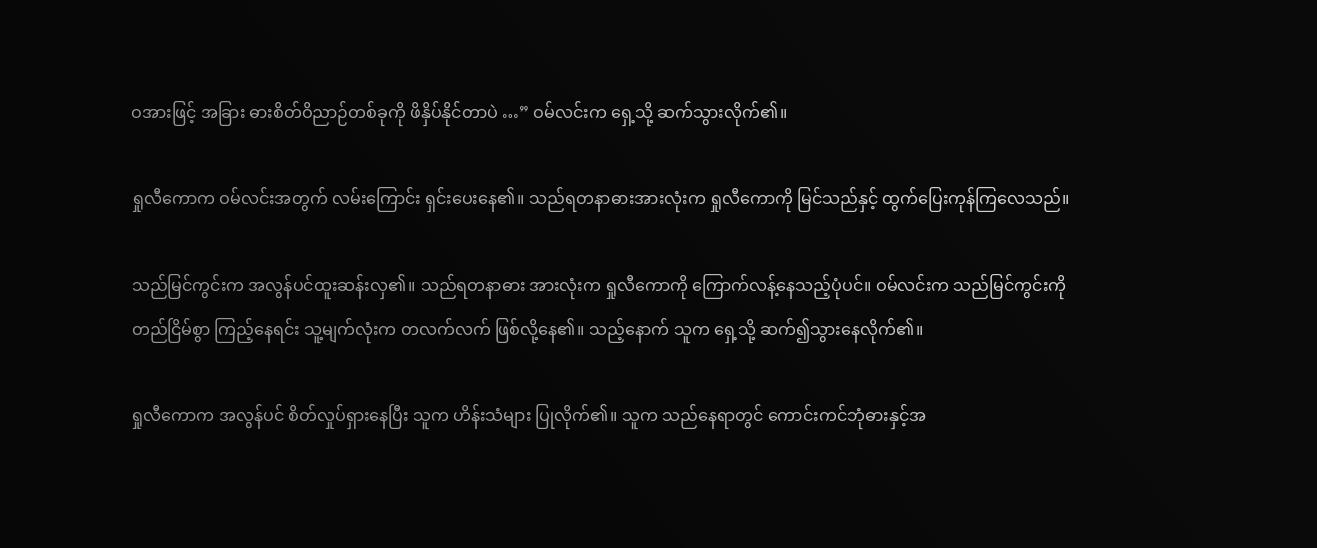ဝအားဖြင့် အခြား ဓားစိတ်ဝိညာဉ်တစ်ခုကို ဖိနှိပ်နိုင်တာပဲ …” ဝမ်လင်းက ရှေ့သို့ ဆက်သွားလိုက်၏။

ရှုလီကောက ဝမ်လင်းအတွက် လမ်းကြောင်း ရှင်းပေးနေ၏။ သည်ရတနာဓားအားလုံးက ရှုလီကောကို မြင်သည်နှင့် ထွက်ပြေးကုန်ကြလေသည်။

သည်မြင်ကွင်းက အလွန်ပင်ထူးဆန်းလှ၏။ သည်ရတနာဓား အားလုံးက ရှုလီကောကို ကြောက်လန့်နေသည့်ပုံပင်။ ဝမ်လင်းက သည်မြင်ကွင်းကို တည်ငြိမ်စွာ ကြည့်နေရင်း သူ့မျက်လုံးက တလက်လက် ဖြစ်လို့နေ၏။ သည့်နောက် သူက ရှေ့သို့ ဆက်၍သွားနေလိုက်၏။

ရှုလီကောက အလွန်ပင် စိတ်လှုပ်ရှားနေပြီး သူက ဟိန်းသံများ ပြုလိုက်၏။ သူက သည်နေရာတွင် ကောင်းကင်ဘုံဓားနှင့်အ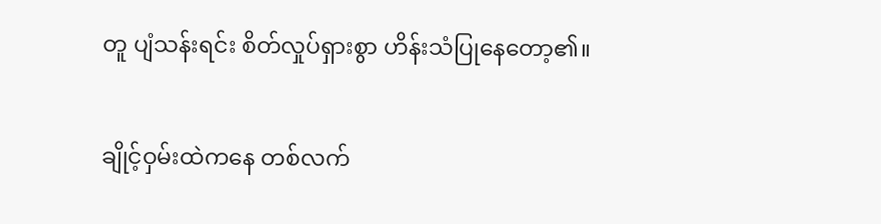တူ ပျံသန်းရင်း စိတ်လှုပ်ရှားစွာ ဟိန်းသံပြုနေတော့၏။

ချိုင့်ဝှမ်းထဲကနေ တစ်လက်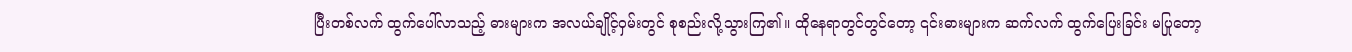ပြီးတစ်လက် ထွက်ပေါ်လာသည့် ဓားများက အလယ်ချိုင့်ဝှမ်းတွင် စုစည်းလို့သွားကြ၏။ ထိုနေရာတွင်တွင်တော့ ၎င်းဓားများက ဆက်လက် ထွက်ပြေးခြင်း မပြုတော့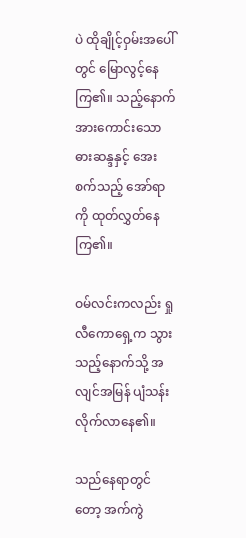ပဲ ထိုချိုင့်ဝှမ်းအပေါ်တွင် မြောလွင့်နေကြ၏။ သည့်နောက် အားကောင်းသော ဓားဆန္ဒနှင့် အေးစက်သည့် အော်ရာကို ထုတ်လွှတ်နေကြ၏။

ဝမ်လင်းကလည်း ရှုလီကောရှေ့က သွားသည့်နောက်သို့ အလျင်အမြန် ပျံသန်းလိုက်လာနေ၏။

သည်နေရာတွင်တော့ အက်ကွဲ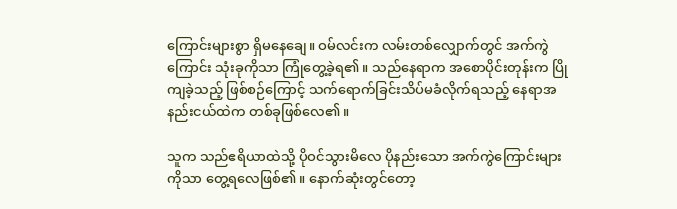ကြောင်းများစွာ ရှိမနေချေ။ ဝမ်လင်းက လမ်းတစ်လျှောက်တွင် အက်ကွဲကြောင်း သုံးခုကိုသာ ကြုံတွေ့ခဲ့ရ၏။ သည်နေရာက အစောပိုင်းတုန်းက ပြိုကျခဲ့သည့် ဖြစ်စဉ်ကြောင့် သက်ရောက်ခြင်းသိပ်မခံလိုက်ရသည့် နေရာအနည်းငယ်ထဲက တစ်ခုဖြစ်လေ၏။

သူက သည်ဧရိယာထဲသို့ ပိုဝင်သွားမိလေ ပိုနည်းသော အက်ကွဲကြောင်းများ ကိုသာ တွေ့ရလေဖြစ်၏။ နောက်ဆုံးတွင်တော့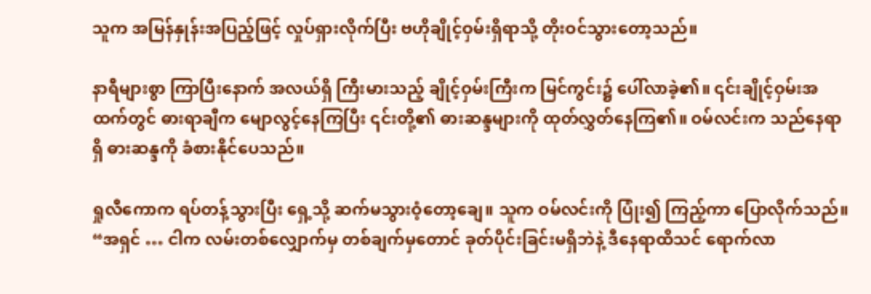သူက အမြန်နှုန်းအပြည့်ဖြင့် လှုပ်ရှားလိုက်ပြီး ဗဟိုချိုင့်ဝှမ်းရှိရာသို့ တိုးဝင်သွားတော့သည်။

နာရီများစွာ ကြာပြီးနောက် အလယ်ရှိ ကြီးမားသည့် ချိုင့်ဝှမ်းကြီးက မြင်ကွင်း၌ ပေါ်လာခဲ့၏။ ၎င်းချိုင့်ဝှမ်းအထက်တွင် ဓားရာချီက မျောလွင့်နေကြပြီး ၎င်းတို့၏ ဓားဆန္ဒများကို ထုတ်လွှတ်နေကြ၏။ ဝမ်လင်းက သည်နေရာရှိ ဓားဆန္ဒကို ခံစားနိုင်ပေသည်။

ရှုလီကောက ရပ်တန့်သွားပြီး ရှေ့သို့ ဆက်မသွားဝံ့တော့ချေ။ သူက ဝမ်လင်းကို ပြုံး၍ ကြည့်ကာ ပြောလိုက်သည်။ “အရှင် … ငါက လမ်းတစ်လျှောက်မှ တစ်ချက်မှတောင် ခုတ်ပိုင်းခြင်းမရှိဘဲနဲ့ ဒီနေရာထိသင် ရောက်လာ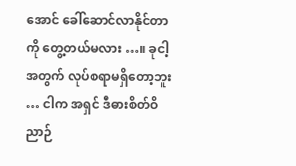အောင် ခေါ်ဆောင်လာနိုင်တာကို တွေ့တယ်မလား …။ ခုငါ့အတွက် လုပ်စရာမရှိတော့ဘူး … ငါက အရှင် ဒီဓားစိတ်ဝိညာဉ်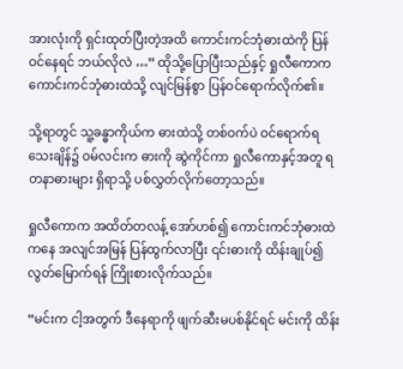အားလုံးကို ရှင်းထုတ်ပြီးတဲ့အထိ ကောင်းကင်ဘုံဓားထဲကို ပြန်ဝင်နေရင် ဘယ်လိုလဲ …” ထိုသို့ပြောပြီးသည်နှင့် ရှုလီကောက ကောင်းကင်ဘုံဓားထဲသို့ လျင်မြန်စွာ ပြန်ဝင်ရောက်လိုက်၏။

သို့ရာတွင် သူ့ခန္ဓာကိုယ်က ဓားထဲသို့ တစ်ဝက်ပဲ ဝင်ရောက်ရသေးချိန်၌ ဝမ်လင်းက ဓားကို ဆွဲကိုင်ကာ ရှုလီကောနှင့်အတူ ရတနာဓားများ ရှိရာသို့ ပစ်လွှတ်လိုက်တော့သည်။

ရှုလီကောက အထိတ်တလန့် အော်ဟစ်၍ ကောင်းကင်ဘုံဓားထဲ ကနေ အလျင်အမြန် ပြန်ထွက်လာပြီး ၎င်းဓားကို ထိန်းချုပ်၍ လွတ်မြောက်ရန် ကြိုးစားလိုက်သည်။

“မင်းက ငါ့အတွက် ဒီနေရာကို ဖျက်ဆီးမပစ်နိုင်ရင် မင်းကို ထိန်း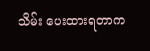သိမ်း ပေးထားရတာက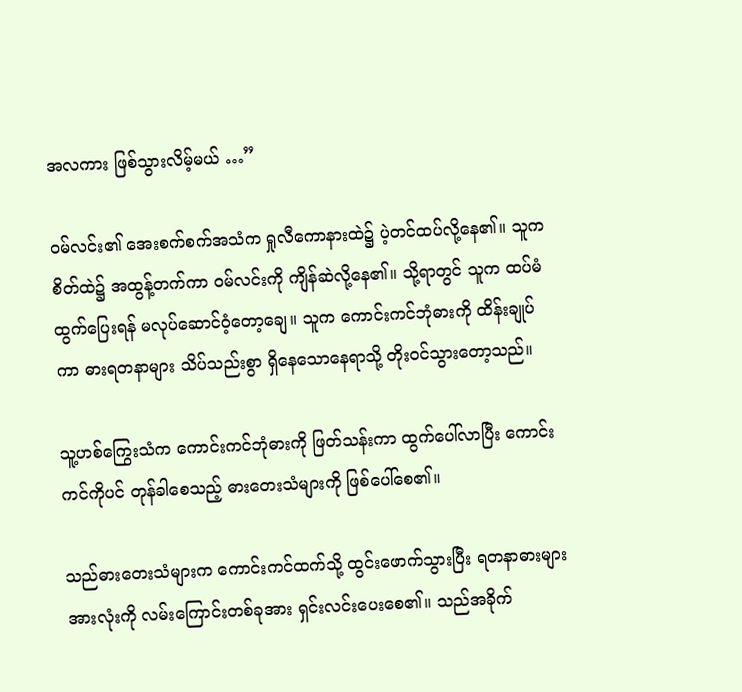အလကား ဖြစ်သွားလိမ့်မယ် …”

ဝမ်လင်း၏ အေးစက်စက်အသံက ရှုလီကောနားထဲ၌ ပဲ့တင်ထပ်လို့နေ၏။ သူက စိတ်ထဲ၌ အထွန့်တက်ကာ ဝမ်လင်းကို ကျိန်ဆဲလို့နေ၏။ သို့ရာတွင် သူက ထပ်မံထွက်ပြေးရန် မလုပ်ဆောင်ဝံ့တော့ချေ။ သူက ကောင်းကင်ဘုံဓားကို ထိန်းချုပ်ကာ ဓားရတနာများ သိပ်သည်းစွာ ရှိနေသောနေရာသို့ တိုးဝင်သွားတော့သည်။

သူ့ဟစ်ကြွေးသံက ကောင်းကင်ဘုံဓားကို ဖြတ်သန်းကာ ထွက်ပေါ်လာပြီး ကောင်းကင်ကိုပင် တုန်ခါစေသည့် ဓားတေးသံများကို ဖြစ်ပေါ်စေ၏။

သည်ဓားတေးသံများက ကောင်းကင်ထက်သို့ ထွင်းဖောက်သွားပြီး ရတနာဓားများ အားလုံးကို လမ်းကြောင်းတစ်ခုအား ရှင်းလင်းပေးစေ၏။ သည်အခိုက်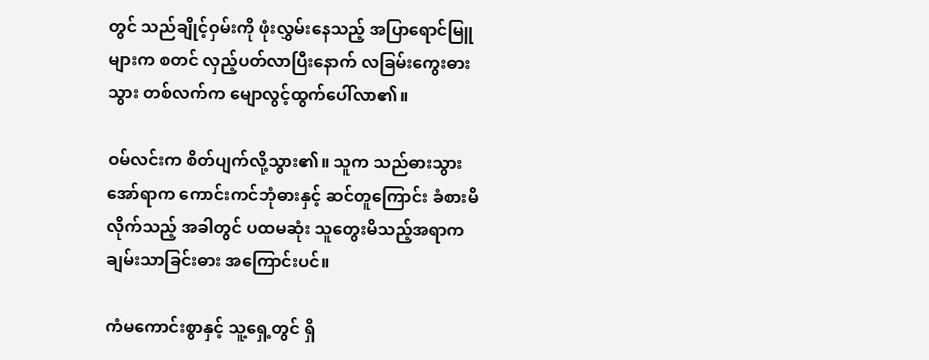တွင် သည်ချိုင့်ဝှမ်းကို ဖုံးလွှမ်းနေသည့် အပြာရောင်မြူများက စတင် လှည့်ပတ်လာပြီးနောက် လခြမ်းကွေးဓားသွား တစ်လက်က မျောလွင့်ထွက်ပေါ်လာ၏။

ဝမ်လင်းက စိတ်ပျက်လို့သွား၏။ သူက သည်ဓားသွား အော်ရာက ကောင်းကင်ဘုံဓားနှင့် ဆင်တူကြောင်း ခံစားမိလိုက်သည့် အခါတွင် ပထမဆုံး သူတွေးမိသည့်အရာက ချမ်းသာခြင်းဓား အကြောင်းပင်။

ကံမကောင်းစွာနှင့် သူ့ရှေ့တွင် ရှိ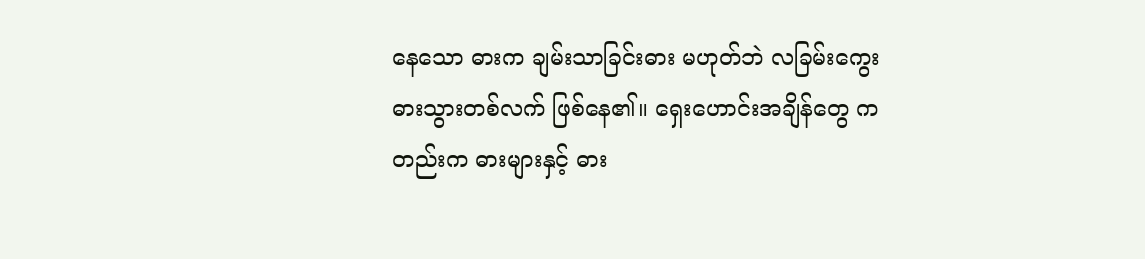နေသော ဓားက ချမ်းသာခြင်းဓား မဟုတ်ဘဲ လခြမ်းကွေး ဓားသွားတစ်လက် ဖြစ်နေ၏။ ရှေးဟောင်းအချိန်တွေ ကတည်းက ဓားများနှင့် ဓား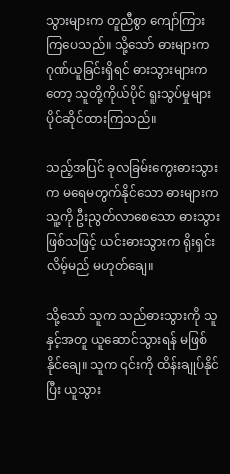သွားများက တူညီစွာ ကျော်ကြားကြပေသည်။ သို့သော် ဓားများက ဂုဏ်ယူခြင်းရှိရင် ဓားသွားများကတော့ သူတို့ကိုယ်ပိုင် ရူးသွပ်မှုများ ပိုင်ဆိုင်ထားကြသည်။

သည့်အပြင် ခုလခြမ်းကွေးဓားသွားက မရေမတွက်နိုင်သော ဓားများက သူ့ကို ဦးညွတ်လာစေသော ဓားသွားဖြစ်သဖြင့် ယင်းဓားသွားက ရိုးရှင်းလိမ့်မည် မဟုတ်ချေ။

သို့သော် သူက သည်ဓားသွားကို သူနှင့်အတူ ယူဆောင်သွားရန် မဖြစ်နိုင်ချေ။ သူက ၎င်းကို ထိန်းချုပ်နိုင်ပြီး ယူသွား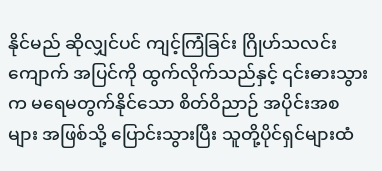နိုင်မည် ဆိုလျှင်ပင် ကျင့်ကြံခြင်း ဂြိုဟ်သလင်းကျောက် အပြင်ကို ထွက်လိုက်သည်နှင့် ၎င်းဓားသွားက မရေမတွက်နိုင်သော စိတ်ဝိညာဉ် အပိုင်းအစများ အဖြစ်သို့ ပြောင်းသွားပြီး သူတို့ပိုင်ရှင်များထံ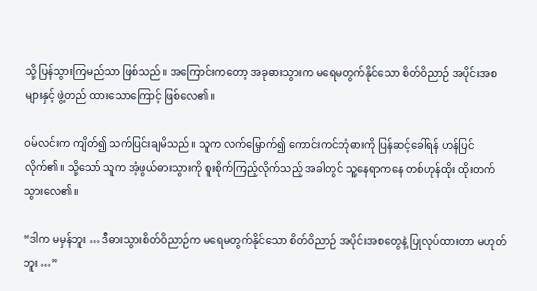သို့ ပြန်သွားကြမည်သာ ဖြစ်သည်။ အကြောင်းကတော့ အခုဓားသွားက မရေမတွက်နိုင်သော စိတ်ဝိညာဉ် အပိုင်းအစများနှင့် ဖွဲ့တည် ထားသောကြောင့် ဖြစ်လေ၏။

ဝမ်လင်းက ကျိတ်၍ သက်ပြင်းချမိသည်။ သူက လက်မြှောက်၍ ကောင်းကင်ဘုံဓားကို ပြန်ဆင့်ခေါ်ရန် ဟန်ပြင်လိုက်၏။ သို့သော် သူက အံ့ဖွယ်ဓားသွားကို စူးစိုက်ကြည့်လိုက်သည့် အခါတွင် သူ့နေရာကနေ တစ်ဟုန်ထိုး ထိုးတက်သွားလေ၏။

“ဒါက မမှန်ဘူး … ဒီဓားသွားစိတ်ဝိညာဉ်က မရေမတွက်နိုင်သော စိတ်ဝိညာဉ် အပိုင်းအစတွေနဲ့ ပြုလုပ်ထားတာ မဟုတ်ဘူး …”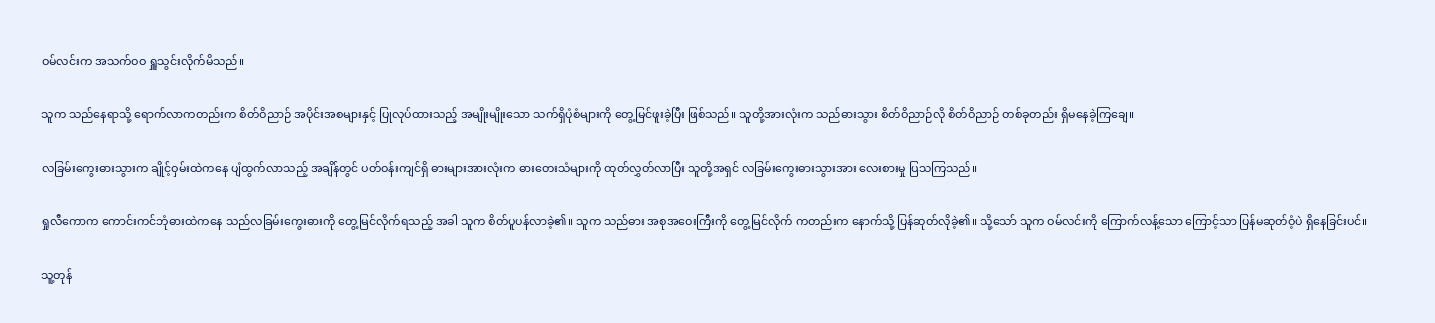ဝမ်လင်းက အသက်ဝဝ ရှူသွင်းလိုက်မိသည်။

သူက သည်နေရာသို့ ရောက်လာကတည်းက စိတ်ဝိညာဉ် အပိုင်းအစများနှင့် ပြုလုပ်ထားသည့် အမျိုးမျိုးသော သက်ရှိပုံစံများကို တွေ့မြင်ဖူးခဲ့ပြီး ဖြစ်သည်။ သူတို့အားလုံးက သည်ဓားသွား စိတ်ဝိညာဉ်လို စိတ်ဝိညာဉ် တစ်ခုတည်း ရှိမနေခဲ့ကြချေ။

လခြမ်းကွေးဓားသွားက ချိုင့်ဝှမ်းထဲကနေ ပျံထွက်လာသည့် အချိန်တွင် ပတ်ဝန်းကျင်ရှိ ဓားများအားလုံးက ဓားတေးသံများကို ထုတ်လွှတ်လာပြီး သူတို့အရှင် လခြမ်းကွေးဓားသွားအား လေးစားမှု ပြသကြသည်။

ရှုလီကောက ကောင်းကင်ဘုံဓားထဲကနေ သည်လခြမ်းကွေးဓားကို တွေ့မြင်လိုက်ရသည့် အခါ သူက စိတ်ပူပန်လာခဲ့၏။ သူက သည်ဓား အစုအဝေးကြီးကို တွေ့မြင်လိုက် ကတည်းက နောက်သို့ ပြန်ဆုတ်လိုခဲ့၏။ သို့သော် သူက ဝမ်လင်းကို ကြောက်လန့်သော ကြောင့်သာ ပြန်မဆုတ်ဝံ့ပဲ ရှိနေခြင်းပင်။

သူ့တုန်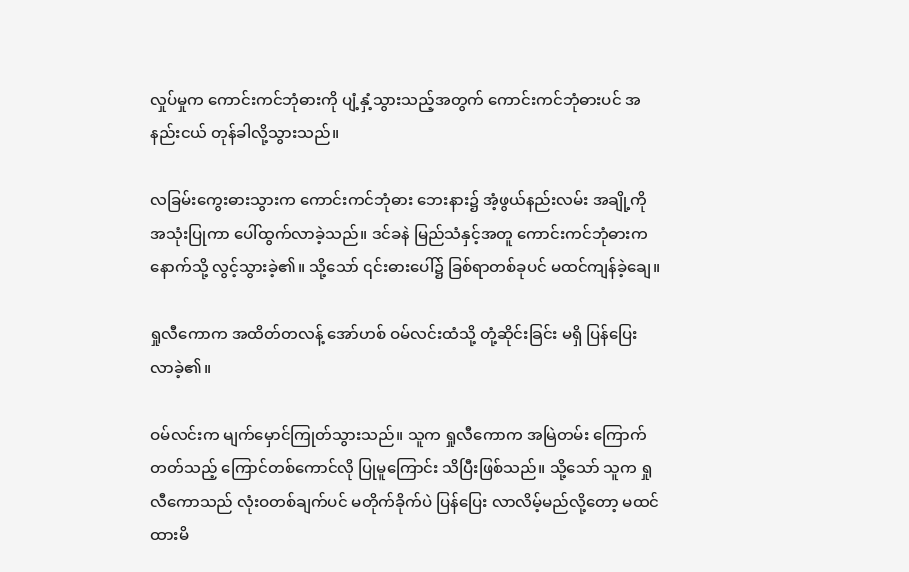လှုပ်မှုက ကောင်းကင်ဘုံဓားကို ပျံ့နှံ့သွားသည့်အတွက် ကောင်းကင်ဘုံဓားပင် အနည်းငယ် တုန်ခါလို့သွားသည်။

လခြမ်းကွေးဓားသွားက ကောင်းကင်ဘုံဓား ဘေးနား၌ အံ့ဖွယ်နည်းလမ်း အချို့ကို အသုံးပြုကာ ပေါ်ထွက်လာခဲ့သည်။ ဒင်ခနဲ မြည်သံနှင့်အတူ ကောင်းကင်ဘုံဓားက နောက်သို့ လွင့်သွားခဲ့၏။ သို့သော် ၎င်းဓားပေါ်၌ ခြစ်ရာတစ်ခုပင် မထင်ကျန်ခဲ့ချေ။

ရှုလီကောက အထိတ်တလန့် အော်ဟစ် ဝမ်လင်းထံသို့ တုံ့ဆိုင်းခြင်း မရှိ ပြန်ပြေးလာခဲ့၏။

ဝမ်လင်းက မျက်မှောင်ကြုတ်သွားသည်။ သူက ရှုလီကောက အမြဲတမ်း ကြောက်တတ်သည့် ကြောင်တစ်ကောင်လို ပြုမူကြောင်း သိပြီးဖြစ်သည်။ သို့သော် သူက ရှုလီကောသည် လုံးဝတစ်ချက်ပင် မတိုက်ခိုက်ပဲ ပြန်ပြေး လာလိမ့်မည်လို့တော့ မထင်ထားမိ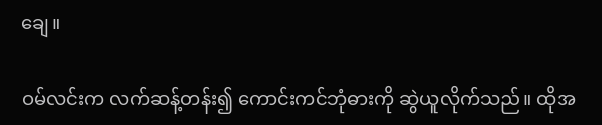ချေ။

ဝမ်လင်းက လက်ဆန့်တန်း၍ ကောင်းကင်ဘုံဓားကို ဆွဲယူလိုက်သည်။ ထိုအ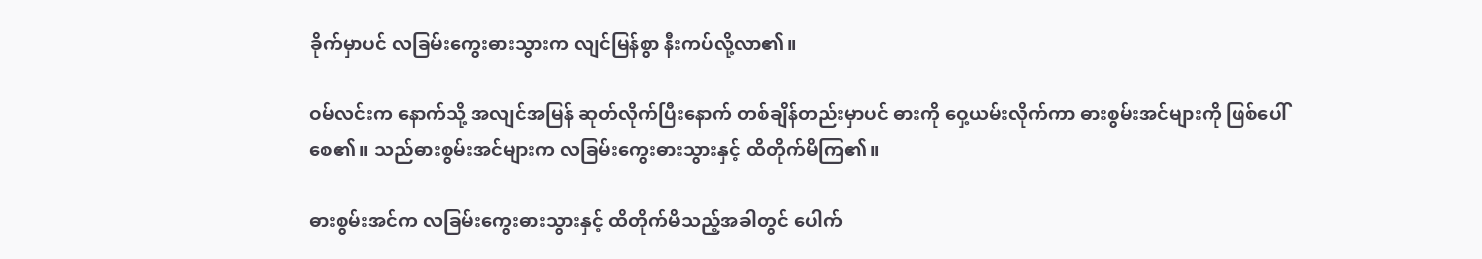ခိုက်မှာပင် လခြမ်းကွေးဓားသွားက လျင်မြန်စွာ နီးကပ်လို့လာ၏။

ဝမ်လင်းက နောက်သို့ အလျင်အမြန် ဆုတ်လိုက်ပြီးနောက် တစ်ချိန်တည်းမှာပင် ဓားကို ဝှေ့ယမ်းလိုက်ကာ ဓားစွမ်းအင်များကို ဖြစ်ပေါ်စေ၏။ သည်ဓားစွမ်းအင်များက လခြမ်းကွေးဓားသွားနှင့် ထိတိုက်မိကြ၏။

ဓားစွမ်းအင်က လခြမ်းကွေးဓားသွားနှင့် ထိတိုက်မိသည့်အခါတွင် ပေါက်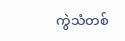ကွဲသံတစ်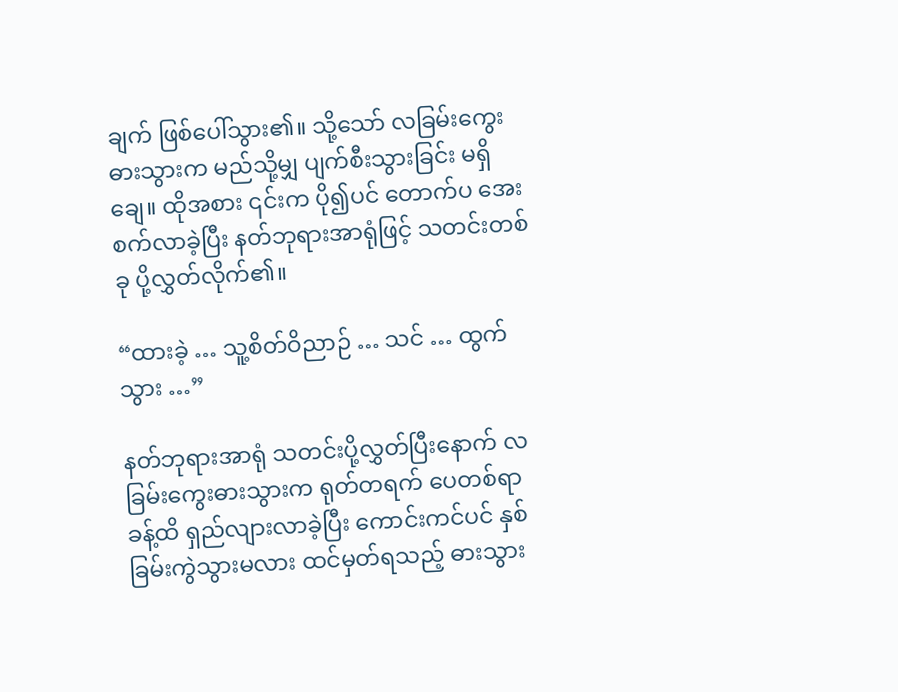ချက် ဖြစ်ပေါ်သွား၏။ သို့သော် လခြမ်းကွေးဓားသွားက မည်သို့မျှ ပျက်စီးသွားခြင်း မရှိချေ။ ထိုအစား ၎င်းက ပို၍ပင် တောက်ပ အေးစက်လာခဲ့ပြီး နတ်ဘုရားအာရုံဖြင့် သတင်းတစ်ခု ပို့လွှတ်လိုက်၏။

“ထားခဲ့ … သူ့စိတ်ဝိညာဉ် … သင် … ထွက်သွား …”

နတ်ဘုရားအာရုံ သတင်းပို့လွှတ်ပြီးနောက် လခြမ်းကွေးဓားသွားက ရုတ်တရက် ပေတစ်ရာခန့်ထိ ရှည်လျားလာခဲ့ပြီး ကောင်းကင်ပင် နှစ်ခြမ်းကွဲသွားမလား ထင်မှတ်ရသည့် ဓားသွား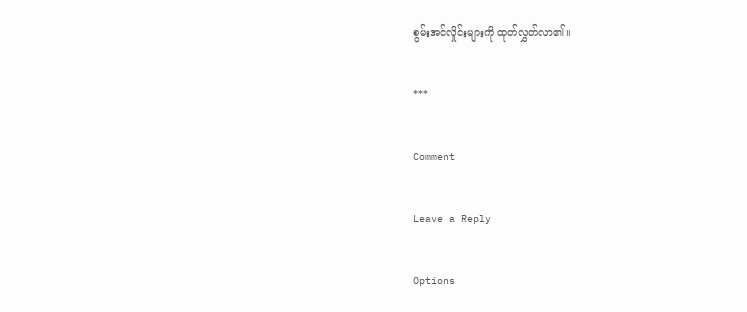စွမ်းအင်လှိုင်းများကို ထုတ်လွှတ်လာ၏။

***

Comment

Leave a Reply

Options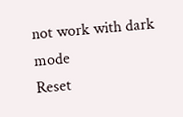not work with dark mode
Reset